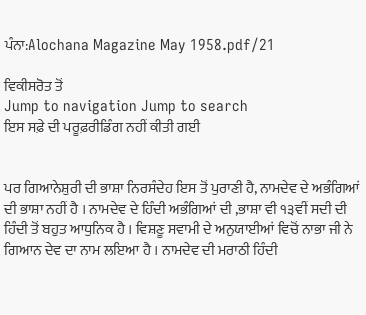ਪੰਨਾ:Alochana Magazine May 1958.pdf/21

ਵਿਕੀਸਰੋਤ ਤੋਂ
Jump to navigation Jump to search
ਇਸ ਸਫ਼ੇ ਦੀ ਪਰੂਫ਼ਰੀਡਿੰਗ ਨਹੀਂ ਕੀਤੀ ਗਈ


ਪਰ ਗਿਆਨੇਸ਼ੁਰੀ ਦੀ ਭਾਸ਼ਾ ਨਿਰਸੰਦੇਹ ਇਸ ਤੋਂ ਪੁਰਾਣੀ ਹੈ, ਨਾਮਦੇਵ ਦੇ ਅਭੰਗਿਆਂ ਦੀ ਭਾਸ਼ਾ ਨਹੀਂ ਹੈ । ਨਾਮਦੇਵ ਦੇ ਹਿੰਦੀ ਅਭੰਗਿਆਂ ਦੀ ,ਭਾਸ਼ਾ ਵੀ ੧੩ਵੀਂ ਸਦੀ ਦੀ ਹਿੰਦੀ ਤੋਂ ਬਹੁਤ ਆਧੁਨਿਕ ਹੈ । ਵਿਸ਼ਣੂ ਸਵਾਮੀ ਦੇ ਅਨੁਯਾਈਆਂ ਵਿਚੋਂ ਨਾਭਾ ਜੀ ਨੇ ਗਿਆਨ ਦੇਵ ਦਾ ਨਾਮ ਲਇਆ ਹੈ । ਨਾਮਦੇਵ ਦੀ ਮਰਾਠੀ ਹਿੰਦੀ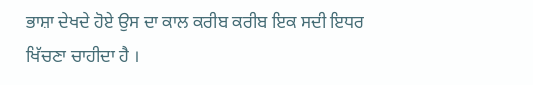ਭਾਸ਼ਾ ਦੇਖਦੇ ਹੋਏ ਉਸ ਦਾ ਕਾਲ ਕਰੀਬ ਕਰੀਬ ਇਕ ਸਦੀ ਇਧਰ ਖਿੱਚਣਾ ਚਾਹੀਦਾ ਹੈ ।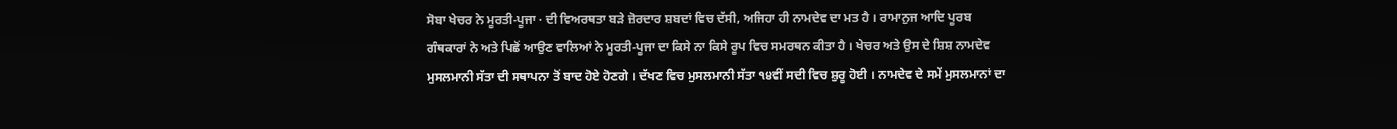ਸੋਬਾ ਖੇਚਰ ਨੇ ਮੂਰਤੀ-ਪੂਜਾ · ਦੀ ਵਿਅਰਥਤਾ ਬੜੇ ਜ਼ੋਰਦਾਰ ਸ਼ਬਦਾਂ ਵਿਚ ਦੱਸੀ, ਅਜਿਹਾ ਹੀ ਨਾਮਦੇਵ ਦਾ ਮਤ ਹੈ । ਰਾਮਾਨੁਜ ਆਦਿ ਪੂਰਬ ਗੰਥਕਾਰਾਂ ਨੇ ਅਤੇ ਪਿਛੋਂ ਆਉਣ ਵਾਲਿਆਂ ਨੇ ਮੂਰਤੀ-ਪੂਜਾ ਦਾ ਕਿਸੇ ਨਾ ਕਿਸੇ ਰੂਪ ਵਿਚ ਸਮਰਥਨ ਕੀਤਾ ਹੈ । ਖੇਚਰ ਅਤੇ ਉਸ ਦੇ ਸ਼ਿਸ਼ ਨਾਮਦੇਵ ਮੁਸਲਮਾਨੀ ਸੱਤਾ ਦੀ ਸਥਾਪਨਾ ਤੋਂ ਬਾਦ ਹੋਏ ਹੋਣਗੇ । ਦੱਖਣ ਵਿਚ ਮੁਸਲਮਾਨੀ ਸੱਤਾ ੧੪ਵੀਂ ਸਦੀ ਵਿਚ ਸ਼ੁਰੂ ਹੋਈ । ਨਾਮਦੇਵ ਦੇ ਸਮੇਂ ਮੁਸਲਮਾਨਾਂ ਦਾ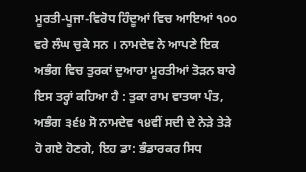ਮੂਰਤੀ-ਪੂਜਾ-ਵਿਰੋਧ ਹਿੰਦੂਆਂ ਵਿਚ ਆਇਆਂ ੧੦੦ ਵਰੇ ਲੰਘ ਚੁਕੇ ਸਨ । ਨਾਮਦੇਵ ਨੇ ਆਪਣੇ ਇਕ ਅਭੰਗ ਵਿਚ ਤੁਰਕਾਂ ਦੁਆਰਾ ਮੂਰਤੀਆਂ ਤੋੜਨ ਬਾਰੇ ਇਸ ਤਰ੍ਹਾਂ ਕਹਿਆ ਹੈ : ਤੁਕਾ ਰਾਮ ਵਾਤਯਾ ਪੰਤ, ਅਭੰਗ ੩੬੪ ਸੋ ਨਾਮਦੇਵ ੧੪ਵੀਂ ਸਦੀ ਦੇ ਨੇੜੇ ਤੇੜੇ ਹੋ ਗਏ ਹੋਣਗੇ, ਇਹ ਡਾ: ਭੰਡਾਰਕਰ ਸਿਧ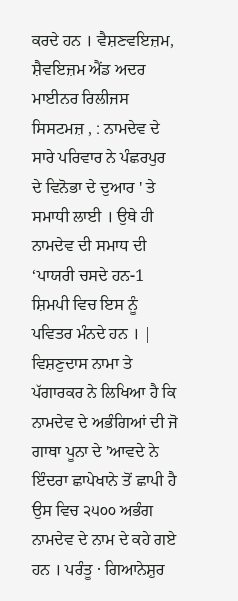ਕਰਦੇ ਹਨ । ਵੈਸ਼ਣਵਇਜ਼ਮ, ਸ਼ੈਵਇਜ਼ਮ ਐਂਡ ਅਦਰ ਮਾਈਨਰ ਰਿਲੀਜਸ ਸਿਸਟਮਜ਼ , : ਨਾਮਦੇਵ ਦੇ ਸਾਰੇ ਪਰਿਵਾਰ ਨੇ ਪੰਛਰਪੁਰ ਦੇ ਵਿਨੋਭਾ ਦੇ ਦੁਆਰ ' ਤੇ ਸਮਾਧੀ ਲਾਈ । ਉਥੇ ਹੀ ਨਾਮਦੇਵ ਦੀ ਸਮਾਧ ਦੀ ‘ਪਾਯਰੀ ਚਸਦੇ ਹਨ-1 ਸ਼ਿਮਪੀ ਵਿਚ ਇਸ ਨੂੰ ਪਵਿਤਰ ਮੰਨਦੇ ਹਨ । | ਵਿਸ਼ਣੁਦਾਸ ਨਾਮਾ ਤੇ ਪੱਗਾਰਕਰ ਨੇ ਲਿਖਿਆ ਹੈ ਕਿ ਨਾਮਦੇਵ ਦੇ ਅਭੰਗਿਆਂ ਦੀ ਜੋ ਗਾਥਾ ਪੂਨਾ ਦੇ 'ਆਵਦੇ ਨੇ ਇੰਦਰਾ ਛਾਪੇਖਾਨੇ ਤੋਂ ਛਾਪੀ ਹੈ ਉਸ ਵਿਚ ੨੫੦੦ ਅਭੰਗ ਨਾਮਦੇਵ ਦੇ ਨਾਮ ਦੇ ਕਹੇ ਗਏ ਹਨ । ਪਰੰਤੂ · ਗਿਆਨੇਸ਼ੁਰ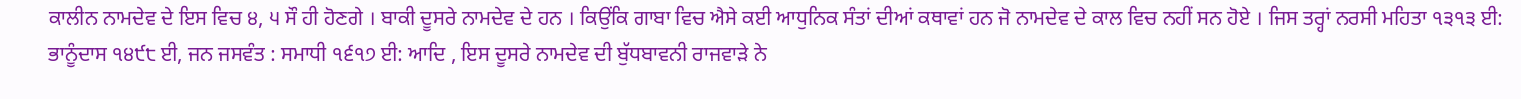ਕਾਲੀਨ ਨਾਮਦੇਵ ਦੇ ਇਸ ਵਿਚ ੪, ੫ ਸੌ ਹੀ ਹੋਣਗੇ । ਬਾਕੀ ਦੂਸਰੇ ਨਾਮਦੇਵ ਦੇ ਹਨ । ਕਿਉਂਕਿ ਗਾਬਾ ਵਿਚ ਐਸੇ ਕਈ ਆਧੁਨਿਕ ਸੰਤਾਂ ਦੀਆਂ ਕਥਾਵਾਂ ਹਨ ਜੋ ਨਾਮਦੇਵ ਦੇ ਕਾਲ ਵਿਚ ਨਹੀਂ ਸਨ ਹੋਏ । ਜਿਸ ਤਰ੍ਹਾਂ ਨਰਸੀ ਮਹਿਤਾ ੧੩੧੩ ਈ: ਭਾਨੂੰਦਾਸ ੧੪੯੮ ਈ, ਜਨ ਜਸਵੰਤ : ਸਮਾਧੀ ੧੬੧੭ ਈ: ਆਦਿ , ਇਸ ਦੂਸਰੇ ਨਾਮਦੇਵ ਦੀ ਬੁੱਧਬਾਵਨੀ ਰਾਜਵਾੜੇ ਨੇ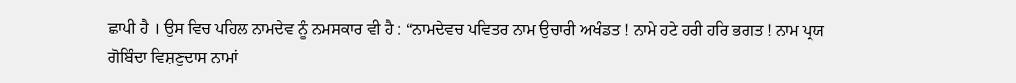ਛਾਪੀ ਹੈ । ਉਸ ਵਿਚ ਪਹਿਲ ਨਾਮਦੇਵ ਨੂੰ ਨਮਸਕਾਰ ਵੀ ਹੈ : “ਨਾਮਦੇਵਚ ਪਵਿਤਰ ਨਾਮ ਉਚਾਰੀ ਅਖੰਡਤ ! ਨਾਮੇ ਹਟੇ ਹਰੀ ਹਰਿ ਭਗਤ ! ਨਾਮ ਪ੍ਰਯ ਗੋਬਿੰਦਾ ਵਿਸ਼ਣੁਦਾਸ ਨਾਮਾਂ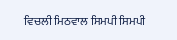ਵਿਚਲੀ ਮਿਠਵਾਲ ਸਿਮਪੀ ਸਿਮਪੀ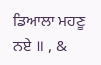ਡਿਆਲਾ ਮਹਣੂ ਨਏ ॥ , &